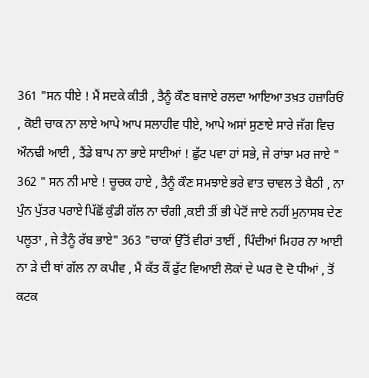361 "ਸਨ ਧੀਏ ! ਮੈਂ ਸਦਕੇ ਕੀਤੀ , ਤੈਨੂੰ ਕੌਣ ਬਜਾਏ ਰਲਦਾ ਆਇਆ ਤਖ਼ਤ ਹਜ਼ਾਰਿਓਂ , ਕੋਈ ਚਾਕ ਨਾ ਲਾਏ ਆਪੇ ਆਪ ਸਲਾਹੀਵ ਧੀਏ, ਆਪੇ ਅਸਾਂ ਸੁਣਾਏ ਸਾਰੇ ਜੱਗ ਵਿਚ ਔਨਢੀ ਆਈ , ਤੈਂਡੇ ਬਾਪ ਨਾ ਭਾਏ ਸਾਈਆਂ ! ਛੁੱਟ ਪਵਾ ਹਾਂ ਸਭੇ, ਜੇ ਰਾਂਝਾ ਮਰ ਜਾਏ " 362 " ਸਨ ਨੀ ਮਾਏ ! ਚੂਚਕ ਹਾਏ , ਤੈਨੂੰ ਕੌਣ ਸਮਝਾਏ ਭਰੇ ਵਾਤ ਚਾਵਲ ਤੇ ਬੈਠੀ , ਨਾ ਪੁੰਨ ਪੁੱਤਰ ਪਰਾਏ ਪਿੱਛੋਂ ਕੁੰਡੀ ਗੱਲ ਨਾ ਚੰਗੀ ,ਕਈ ਤੀਂ ਭੀ ਪੇਟੋਂ ਜਾਏ ਨਹੀਂ ਮੁਨਾਸਬ ਦੇਣ ਪਲੂਤਾ , ਜੇ ਤੈਨੂੰ ਰੱਬ ਭਾਏ" 363 "ਚਾਕਾਂ ਉੱਤੋਂ ਵੀਰਾਂ ਤਾਈਂ , ਪਿੰਦੀਆਂ ਮਿਹਰ ਨਾ ਆਈ ਨਾ ੜੇ ਦੀ ਥਾਂ ਗੱਲ ਨਾ ਕਪੀਵ , ਮੈਂ ਕੱਤ ਕੌਂ ਫੁੱਟ ਵਿਆਈ ਲੋਕਾਂ ਦੇ ਘਰ ਦੋ ਦੋ ਧੀਆਂ , ਤੋਂ ਕਟਕ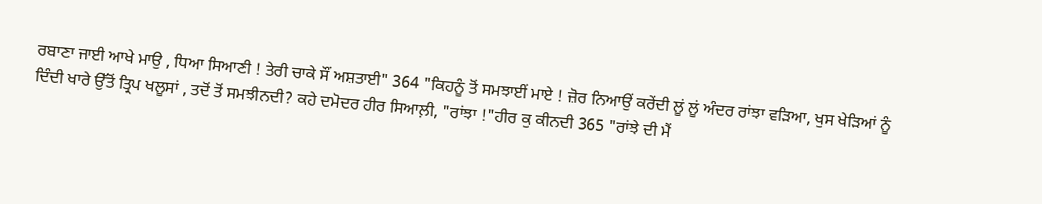ਰਬਾਣਾ ਜਾਈ ਆਖੇ ਮਾਉ , ਧਿਆ ਸਿਆਣੀ ! ਤੇਰੀ ਚਾਕੇ ਸੌਂ ਅਸ਼ਤਾਈ" 364 "ਕਿਹਨੂੰ ਤੋਂ ਸਮਝਾਈਂ ਮਾਏ ! ਜ਼ੋਰ ਨਿਆਉਂ ਕਰੇਂਦੀ ਲੂਂ ਲੂਂ ਅੰਦਰ ਰਾਂਝਾ ਵੜਿਆ, ਖੁਸ ਖੇੜਿਆਂ ਨੂੰ ਦਿੰਦੀ ਖਾਰੇ ਉੱਤੋਂ ਤ੍ਰਿਪ ਖਲੂਸਾਂ , ਤਦੋਂ ਤੋਂ ਸਮਝੀਨਦੀ? ਕਹੇ ਦਮੋਦਰ ਹੀਰ ਸਿਆਲ਼ੀ, "ਰਾਂਝਾ !"ਹੀਰ ਕੁ ਕੀਨਦੀ 365 "ਰਾਂਝੇ ਦੀ ਮੈਂ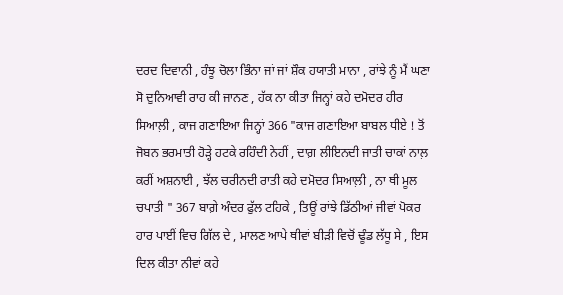ਦਰਦ ਦਿਵਾਨੀ , ਹੰਝੂ ਚੋਲਾ ਭਿੰਨਾ ਜਾਂ ਜਾਂ ਸ਼ੌਕ ਹਯਾਤੀ ਮਾਨਾ , ਰਾਂਝੇ ਨੂੰ ਮੈਂ ਘਣਾ ਸੋ ਦੁਨਿਆਵੀ ਰਾਹ ਕੀ ਜਾਨਣ , ਹੱਕ ਨਾ ਕੀਤਾ ਜਿਨ੍ਹਾਂ ਕਹੇ ਦਮੋਦਰ ਹੀਰ ਸਿਆਲ਼ੀ , ਕਾਜ ਗਣਾਇਆ ਜਿਨ੍ਹਾਂ 366 "ਕਾਜ ਗਣਾਇਆ ਬਾਬਲ ਧੀਏ ! ਤੋਂ ਜੋਬਨ ਭਰਮਾਤੀ ਹੋੜ੍ਹੇ ਹਟਕੇ ਰਹਿੰਦੀ ਨੇਹੀਂ , ਦਾਗ਼ ਲੀਇਨਦੀ ਜਾਤੀ ਚਾਕਾਂ ਨਾਲ਼ ਕਰੀਂ ਅਸ਼ਨਾਈ , ਝੱਲ ਚਰੀਨਦੀ ਰਾਤੀ ਕਹੇ ਦਮੋਦਰ ਸਿਆਲ਼ੀ , ਨਾ ਥੀ ਮੂਲ ਚਪਾਤੀ " 367 ਬਾਗ਼ੇ ਅੰਦਰ ਫੁੱਲ ਟਹਿਕੇ , ਤਿਊਂ ਰਾਂਝੇ ਡਿੱਠੀਆਂ ਜੀਵਾਂ ਪੋਕਰ ਹਾਰ ਪਾਈਂ ਵਿਚ ਗਿੱਲ ਦੇ , ਮਾਲਣ ਆਪੇ ਥੀਵਾਂ ਬੀੜੀ ਵਿਚੋਂ ਢੂੰਡ ਲੱਧੂ ਸੇ , ਇਸ ਦਿਲ ਕੀਤਾ ਨੀਵਾਂ ਕਹੇ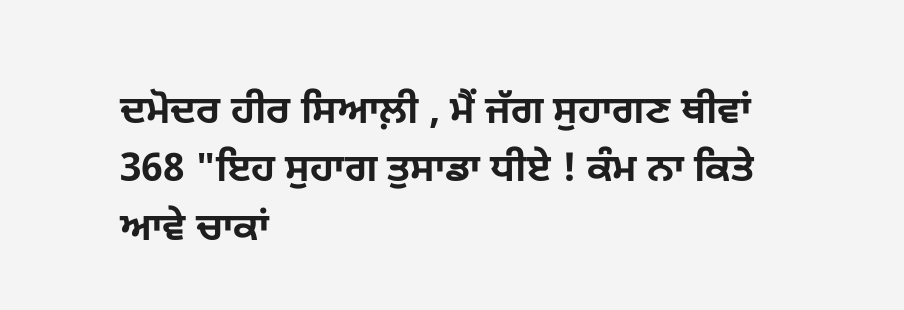ਦਮੋਦਰ ਹੀਰ ਸਿਆਲ਼ੀ , ਮੈਂ ਜੱਗ ਸੁਹਾਗਣ ਥੀਵਾਂ 368 "ਇਹ ਸੁਹਾਗ ਤੁਸਾਡਾ ਧੀਏ ! ਕੰਮ ਨਾ ਕਿਤੇ ਆਵੇ ਚਾਕਾਂ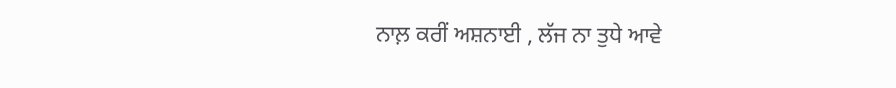ਨਾਲ਼ ਕਰੀਂ ਅਸ਼ਨਾਈ , ਲੱਜ ਨਾ ਤੁਧੇ ਆਵੇ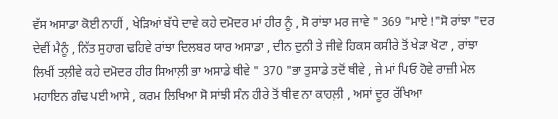ਵੱਸ ਅਸਾਡਾ ਕੋਈ ਨਾਹੀਂ , ਖੇੜਿਆਂ ਬੱਧੇ ਦਾਵੇ ਕਹੇ ਦਮੋਦਰ ਮਾਂ ਹੀਰ ਨੂੰ , ਸੋ ਰਾਂਝਾ ਮਰ ਜਾਵੇ " 369 "ਮਾਏ !"ਸੋ ਰਾਂਝਾ "ਦਰ ਦੇਵੀਂ ਮੈਨੂੰ , ਨਿੱਤ ਸੁਹਾਗ ਢਹਿਵੇ ਰਾਂਝਾ ਦਿਲਬਰ ਯਾਰ ਅਸਾਡਾ , ਦੀਨ ਦੁਨੀ ਤੇ ਜੀਵੇ ਹਿਕਸ ਕਸੀਰੇ ਤੋਂ ਖੇੜਾ ਖੋਟਾ , ਰਾਂਝਾ ਲਿਖੀਂ ਤਲ਼ੀਵੇ ਕਹੇ ਦਮੋਦਰ ਹੀਰ ਸਿਆਲ਼ੀ ਭਾ ਅਸਾਡੇ ਥੀਵੇ " 370 "ਭਾ ਤੁਸਾਡੇ ਤਦੋਂ ਥੀਵੇ , ਜੇ ਮਾਂ ਪਿਓ ਹੋਵੇ ਰਾਜ਼ੀ ਮੇਲ ਮਹਾਇਨ ਗੰਢ ਪਈ ਆਸੇ , ਕਰਮ ਲਿਖਿਆ ਸੋ ਸਾਂਝੀ ਸੰਨ ਹੀਰੇ ਤੋਂ ਥੀਵ ਨਾ ਕਾਹਲ਼ੀ , ਅਸਾਂ ਦੂਰ ਰੱਖਿਆ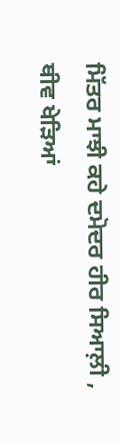ਮਿੱਤਰ ਮਾਝੀ ਕਹੇ ਦਮੋਦਰ ਹੀਰ ਸਿਆਲ਼ੀ , ਥੀਵ ਖੇੜਿਆਂ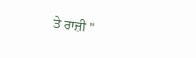ਤੇ ਰਾਜ਼ੀ "